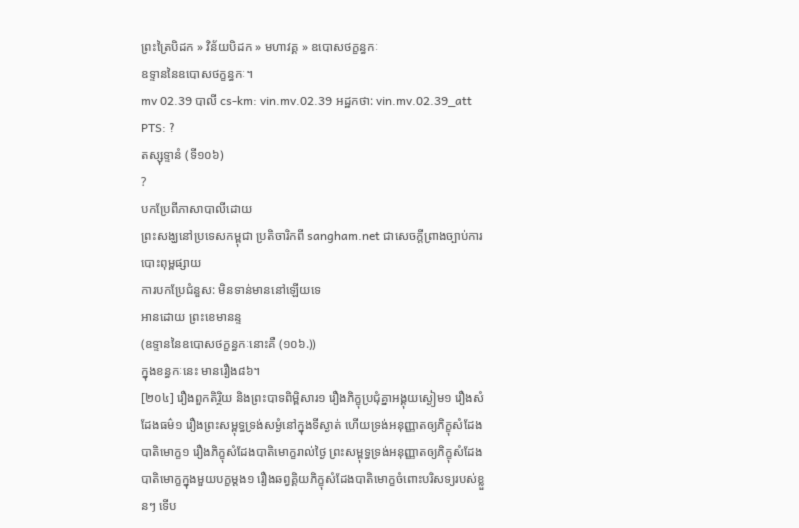ព្រះត្រៃបិដក » វិន័យបិដក » មហាវគ្គ » ឧបោសថក្ខន្ធកៈ
ឧទ្ទាននៃឧបោសថក្ខន្ធកៈ។
mv 02.39 បាលី cs-km: vin.mv.02.39 អដ្ឋកថា: vin.mv.02.39_att PTS: ?
តស្សុទ្ទានំ (ទី១០៦)
?
បកប្រែពីភាសាបាលីដោយ
ព្រះសង្ឃនៅប្រទេសកម្ពុជា ប្រតិចារិកពី sangham.net ជាសេចក្តីព្រាងច្បាប់ការបោះពុម្ពផ្សាយ
ការបកប្រែជំនួស: មិនទាន់មាននៅឡើយទេ
អានដោយ ព្រះខេមានន្ទ
(ឧទ្ទាននៃឧបោសថក្ខន្ធកៈនោះគឺ (១០៦.))
ក្នុងខន្ធកៈនេះ មានរឿង៨៦។
[២០៤] រឿងពួកតិរ្ថិយ និងព្រះបាទពិម្ពិសារ១ រឿងភិក្ខុប្រជុំគ្នាអង្គុយស្ងៀម១ រឿងសំដែងធម៌១ រឿងព្រះសម្ពុទ្ធទ្រង់សម្ងំនៅក្នុងទីស្ងាត់ ហើយទ្រង់អនុញ្ញាតឲ្យភិក្ខុសំដែងបាតិមោក្ខ១ រឿងភិក្ខុសំដែងបាតិមោក្ខរាល់ថ្ងៃ ព្រះសម្ពុទ្ធទ្រង់អនុញ្ញាតឲ្យភិក្ខុសំដែងបាតិមោក្ខក្នុងមួយបក្ខម្តង១ រឿងឆព្វគ្គិយភិក្ខុសំដែងបាតិមោក្ខចំពោះបរិសទ្យរបស់ខ្លួនៗ ទើប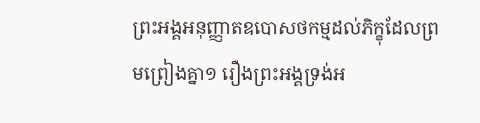ព្រះអង្គអនុញ្ញាតឧបោសថកម្មដល់ភិក្ខុដែលព្រមព្រៀងគ្នា១ រឿងព្រះអង្គទ្រង់អ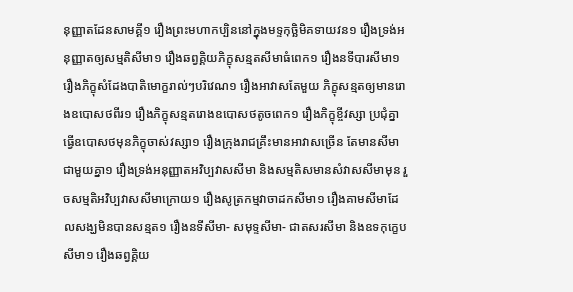នុញ្ញាតដែនសាមគ្គី១ រឿងព្រះមហាកប្បិននៅក្នុងមទ្ទកុច្ឆិមិគទាយវន១ រឿងទ្រង់អនុញ្ញាតឲ្យសម្មតិសីមា១ រឿងឆព្វគ្គិយភិក្ខុសន្មតសីមាធំពេក១ រឿងនទីបារសីមា១ រឿងភិក្ខុសំដែងបាតិមោក្ខរាល់ៗបរិវេណ១ រឿងអាវាសតែមួយ ភិក្ខុសន្មតឲ្យមានរោងឧបោសថពីរ១ រឿងភិក្ខុសន្មតរោងឧបោសថតូចពេក១ រឿងភិក្ខុខ្ចីវស្សា ប្រជុំគ្នាធ្វើឧបោសថមុនភិក្ខុចាស់វស្សា១ រឿងក្រុងរាជគ្រឹះមានអាវាសច្រើន តែមានសីមាជាមួយគ្នា១ រឿងទ្រង់អនុញ្ញាតអវិប្បវាសសីមា និងសម្មតិសមានសំវាសសីមាមុន រួចសម្មតិអវិប្បវាសសីមាក្រោយ១ រឿងសូត្រកម្មវាចាដកសីមា១ រឿងគាមសីមាដែលសង្ឃមិនបានសន្មត១ រឿងនទីសីមា- សមុទ្ទសីមា- ជាតសរសីមា និងឧទកុក្ខេបសីមា១ រឿងឆព្វគ្គិយ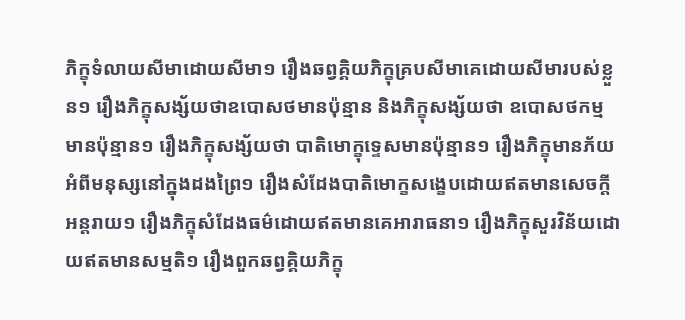ភិក្ខុទំលាយសីមាដោយសីមា១ រឿងឆព្វគ្គិយភិក្ខុគ្របសីមាគេដោយសីមារបស់ខ្លួន១ រឿងភិក្ខុសង្ស័យថាឧបោសថមានប៉ុន្មាន និងភិក្ខុសង្ស័យថា ឧបោសថកម្មមានប៉ុន្មាន១ រឿងភិក្ខុសង្ស័យថា បាតិមោក្ខុទ្ទេសមានប៉ុន្មាន១ រឿងភិក្ខុមានភ័យអំពីមនុស្សនៅក្នុងដងព្រៃ១ រឿងសំដែងបាតិមោក្ខសង្ខេបដោយឥតមានសេចក្តីអន្តរាយ១ រឿងភិក្ខុសំដែងធម៌ដោយឥតមានគេអារាធនា១ រឿងភិក្ខុសួរវិន័យដោយឥតមានសម្មតិ១ រឿងពួកឆព្វគ្គិយភិក្ខុ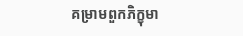គម្រាមពួកភិក្ខុមា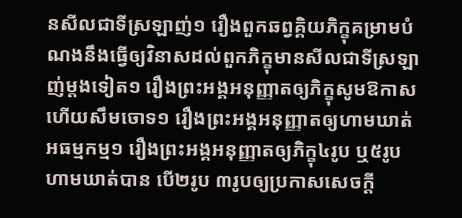នសីលជាទីស្រឡាញ់១ រឿងពួកឆព្វគ្គិយភិក្ខុគម្រាមបំណងនឹងធ្វើឲ្យវិនាសដល់ពួកភិក្ខុមានសីលជាទីស្រឡាញ់ម្តងទៀត១ រឿងព្រះអង្គអនុញ្ញាតឲ្យភិក្ខុសូមឱកាស ហើយសឹមចោទ១ រឿងព្រះអង្គអនុញ្ញាតឲ្យហាមឃាត់អធម្មកម្ម១ រឿងព្រះអង្គអនុញ្ញាតឲ្យភិក្ខុ៤រូប ឬ៥រូបហាមឃាត់បាន បើ២រូប ៣រូបឲ្យប្រកាសសេចក្តី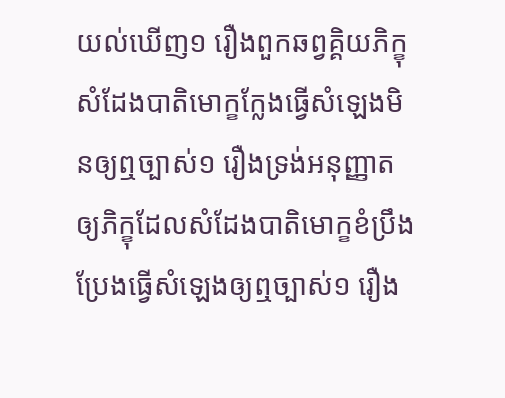យល់ឃើញ១ រឿងពួកឆព្វគ្គិយភិក្ខុសំដែងបាតិមោក្ខក្លែងធ្វើសំឡេងមិនឲ្យឮច្បាស់១ រឿងទ្រង់អនុញ្ញាតឲ្យភិក្ខុដែលសំដែងបាតិមោក្ខខំប្រឹងប្រែងធ្វើសំឡេងឲ្យឮច្បាស់១ រឿង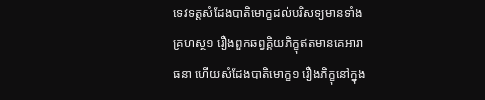ទេវទត្តសំដែងបាតិមោក្ខដល់បរិសទ្យមានទាំងគ្រហស្ថ១ រឿងពួកឆព្វគ្គិយភិក្ខុឥតមានគេអារាធនា ហើយសំដែងបាតិមោក្ខ១ រឿងភិក្ខុនៅក្នុង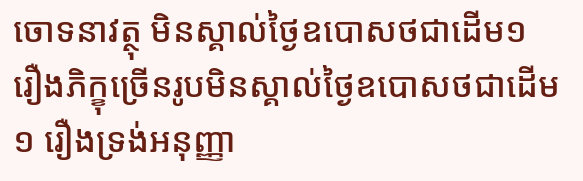ចោទនាវត្ថុ មិនស្គាល់ថ្ងៃឧបោសថជាដើម១ រឿងភិក្ខុច្រើនរូបមិនស្គាល់ថ្ងៃឧបោសថជាដើម១ រឿងទ្រង់អនុញ្ញា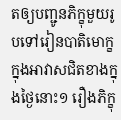តឲ្យបញ្ជូនភិក្ខុមួយរូបទៅរៀនបាតិមោក្ខក្នុងអាវាសជិតខាងក្នុងថ្ងៃនោះ១ រឿងភិក្ខុ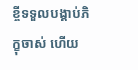ខ្ចីទទួលបង្គាប់ភិក្ខុចាស់ ហើយ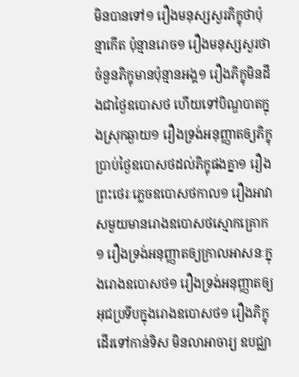មិនបានទៅ១ រឿងមនុស្សសួរភិក្ខុថាប៉ុន្មាកើត ប៉ុន្មានរោច១ រឿងមនុស្សសួរថា ចំនួនភិក្ខុមានប៉ុន្មានអង្គ១ រឿងភិក្ខុមិនដឹងជាថ្ងៃឧបោសថ ហើយទៅបិណ្ឌបាតក្នុងស្រុកឆ្ងាយ១ រឿងទ្រង់អនុញ្ញាតឲ្យភិក្ខុប្រាប់ថ្ងៃឧបោសថដល់ភិក្ខុផងគ្នា១ រឿងព្រះថេរៈភ្លេចឧបោសថកាល១ រឿងអាវាសមួយមានរោងឧបោសថស្មោកគ្រោក១ រឿងទ្រង់អនុញ្ញាតឲ្យក្រាលអាសនៈក្នុងរោងឧបោសថ១ រឿងទ្រង់អនុញ្ញាតឲ្យអុជប្រទីបក្នុងរោងឧបោសថ១ រឿងភិក្ខុដើរទៅកាន់ទិស មិនលាអាចារ្យ ឧបជ្ឈា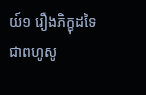យ៍១ រឿងភិក្ខុដទៃជាពហូសូ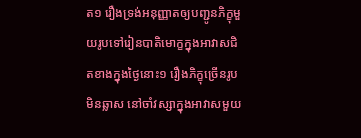ត១ រឿងទ្រង់អនុញ្ញាតឲ្យបញ្ជូនភិក្ខុមួយរូបទៅរៀនបាតិមោក្ខក្នុងអាវាសជិតខាងក្នុងថ្ងៃនោះ១ រឿងភិក្ខុច្រើនរូបមិនឆ្លាស នៅចាំវស្សាក្នុងអាវាសមួយ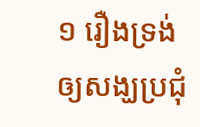១ រឿងទ្រង់ឲ្យសង្ឃប្រជុំ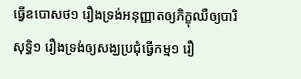ធ្វើឧបោសថ១ រឿងទ្រង់អនុញ្ញាតឲ្យភិក្ខុឈឺឲ្យបារិសុទ្ធិ១ រឿងទ្រង់ឲ្យសង្ឃប្រជុំធ្វើកម្ម១ រឿ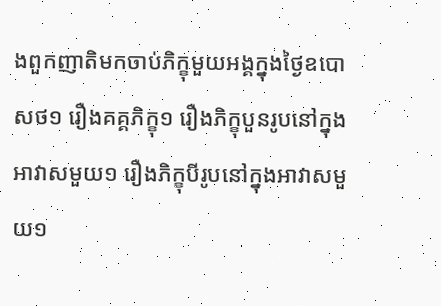ងពួកញាតិមកចាប់ភិក្ខុមួយអង្គក្នុងថ្ងៃឧបោសថ១ រឿងគគ្គភិក្ខុ១ រឿងភិក្ខុបួនរូបនៅក្នុងអាវាសមួយ១ រឿងភិក្ខុបីរូបនៅក្នុងអាវាសមួយ១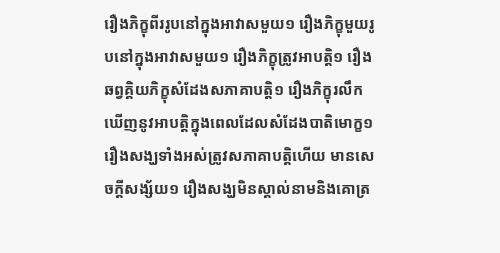រឿងភិក្ខុពីររូបនៅក្នុងអាវាសមួយ១ រឿងភិក្ខុមួយរូបនៅក្នុងអាវាសមួយ១ រឿងភិក្ខុត្រូវអាបត្តិ១ រឿងឆព្វគ្គិយភិក្ខុសំដែងសភាគាបត្តិ១ រឿងភិក្ខុរលឹកឃើញនូវអាបត្តិក្នុងពេលដែលសំដែងបាតិមោក្ខ១ រឿងសង្ឃទាំងអស់ត្រូវសភាគាបត្តិហើយ មានសេចក្តីសង្ស័យ១ រឿងសង្ឃមិនស្គាល់នាមនិងគោត្រ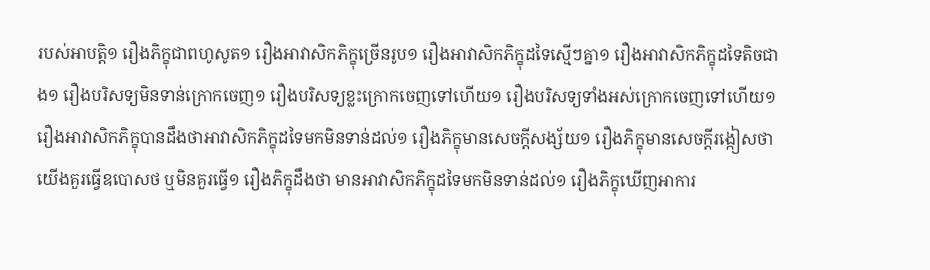របស់អាបត្តិ១ រឿងភិក្ខុជាពហូសូត១ រឿងអាវាសិកភិក្ខុច្រើនរូប១ រឿងអាវាសិកភិក្ខុដទៃស្មើៗគ្នា១ រឿងអាវាសិកភិក្ខុដទៃតិចជាង១ រឿងបរិសទ្យមិនទាន់ក្រោកចេញ១ រឿងបរិសទ្យខ្លះក្រោកចេញទៅហើយ១ រឿងបរិសទ្យទាំងអស់ក្រោកចេញទៅហើយ១ រឿងអាវាសិកភិក្ខុបានដឹងថាអាវាសិកភិក្ខុដទៃមកមិនទាន់ដល់១ រឿងភិក្ខុមានសេចក្តីសង្ស័យ១ រឿងភិក្ខុមានសេចក្តីរង្កៀសថា យើងគួរធ្វើឧបោសថ ឬមិនគួរធ្វើ១ រឿងភិក្ខុដឹងថា មានអាវាសិកភិក្ខុដទៃមកមិនទាន់ដល់១ រឿងភិក្ខុឃើញអាការ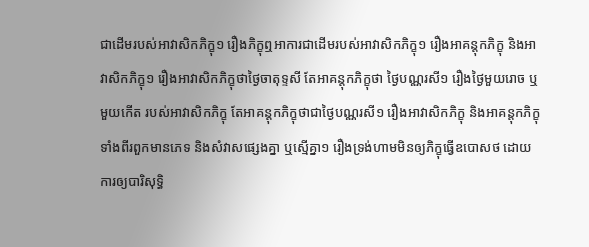ជាដើមរបស់អាវាសិកភិក្ខុ១ រឿងភិក្ខុឮអាការជាដើមរបស់អាវាសិកភិក្ខុ១ រឿងអាគន្តុកភិក្ខុ និងអាវាសិកភិក្ខុ១ រឿងអាវាសិកភិក្ខុថាថ្ងៃចាតុទ្ទសី តែអាគន្តុកភិក្ខុថា ថ្ងៃបណ្ណរសី១ រឿងថ្ងៃមួយរោច ឬមួយកើត របស់អាវាសិកភិក្ខុ តែអាគន្តុកភិក្ខុថាជាថ្ងៃបណ្ណរសី១ រឿងអាវាសិកភិក្ខុ និងអាគន្តុកភិក្ខុទាំងពីរពួកមានភេទ និងសំវាសផ្សេងគ្នា ឬស្មើគ្នា១ រឿងទ្រង់ហាមមិនឲ្យភិក្ខុធ្វើឧបោសថ ដោយការឲ្យបារិសុទ្ធិ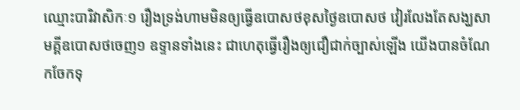ឈ្មោះបារិវាសិកៈ១ រឿងទ្រង់ហាមមិនឲ្យធ្វើឧបោសថខុសថ្ងៃឧបោសថ វៀរលែងតែសង្ឃសាមគ្គីឧបោសថចេញ១ ឧទ្ទានទាំងនេះ ជាហេតុធ្វើរឿងឲ្យជឿជាក់ច្បាស់ឡើង យើងបានចំណែកចែកទុ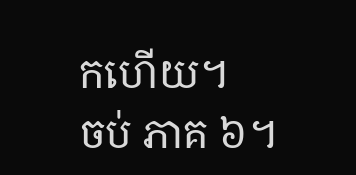កហើយ។
ចប់ ភាគ ៦។